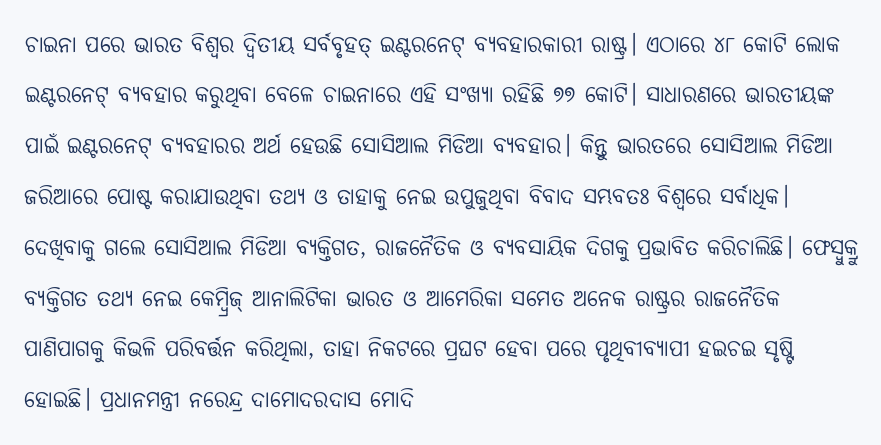ଚାଇନା ପରେ ଭାରତ ବିଶ୍ୱର ଦ୍ୱିତୀୟ ସର୍ବବୃହତ୍ ଇଣ୍ଟରନେଟ୍ ବ୍ୟବହାରକାରୀ ରାଷ୍ଟ୍ର। ଏଠାରେ ୪୮ କୋଟି ଲୋକ ଇଣ୍ଟରନେଟ୍ ବ୍ୟବହାର କରୁଥିବା ବେଳେ ଚାଇନାରେ ଏହି ସଂଖ୍ୟା ରହିଛି ୭୭ କୋଟି। ସାଧାରଣରେ ଭାରତୀୟଙ୍କ ପାଇଁ ଇଣ୍ଟରନେଟ୍ ବ୍ୟବହାରର ଅର୍ଥ ହେଉଛି ସୋସିଆଲ ମିଡିଆ ବ୍ୟବହାର। କିନ୍ତୁ ଭାରତରେ ସୋସିଆଲ ମିଡିଆ ଜରିଆରେ ପୋଷ୍ଟ କରାଯାଉଥିବା ତଥ୍ୟ ଓ ତାହାକୁ ନେଇ ଉପୁଜୁଥିବା ବିବାଦ ସମ୍ଭବତଃ ବିଶ୍ୱରେ ସର୍ବାଧିକ। ଦେଖିବାକୁ ଗଲେ ସୋସିଆଲ ମିଡିଆ ବ୍ୟକ୍ତିଗତ, ରାଜନୈତିକ ଓ ବ୍ୟବସାୟିକ ଦିଗକୁ ପ୍ରଭାବିତ କରିଚାଲିଛି। ଫେସ୍ବୁକ୍ରୁ ବ୍ୟକ୍ତିଗତ ତଥ୍ୟ ନେଇ କେମ୍ବ୍ରିଜ୍ ଆନାଲିଟିକା ଭାରତ ଓ ଆମେରିକା ସମେତ ଅନେକ ରାଷ୍ଟ୍ରର ରାଜନୈତିକ ପାଣିପାଗକୁ କିଭଳି ପରିବର୍ତ୍ତନ କରିଥିଲା, ତାହା ନିକଟରେ ପ୍ରଘଟ ହେବା ପରେ ପୃଥିବୀବ୍ୟାପୀ ହଇଚଇ ସୃଷ୍ଟି ହୋଇଛି। ପ୍ରଧାନମନ୍ତ୍ରୀ ନରେନ୍ଦ୍ର ଦାମୋଦରଦାସ ମୋଦି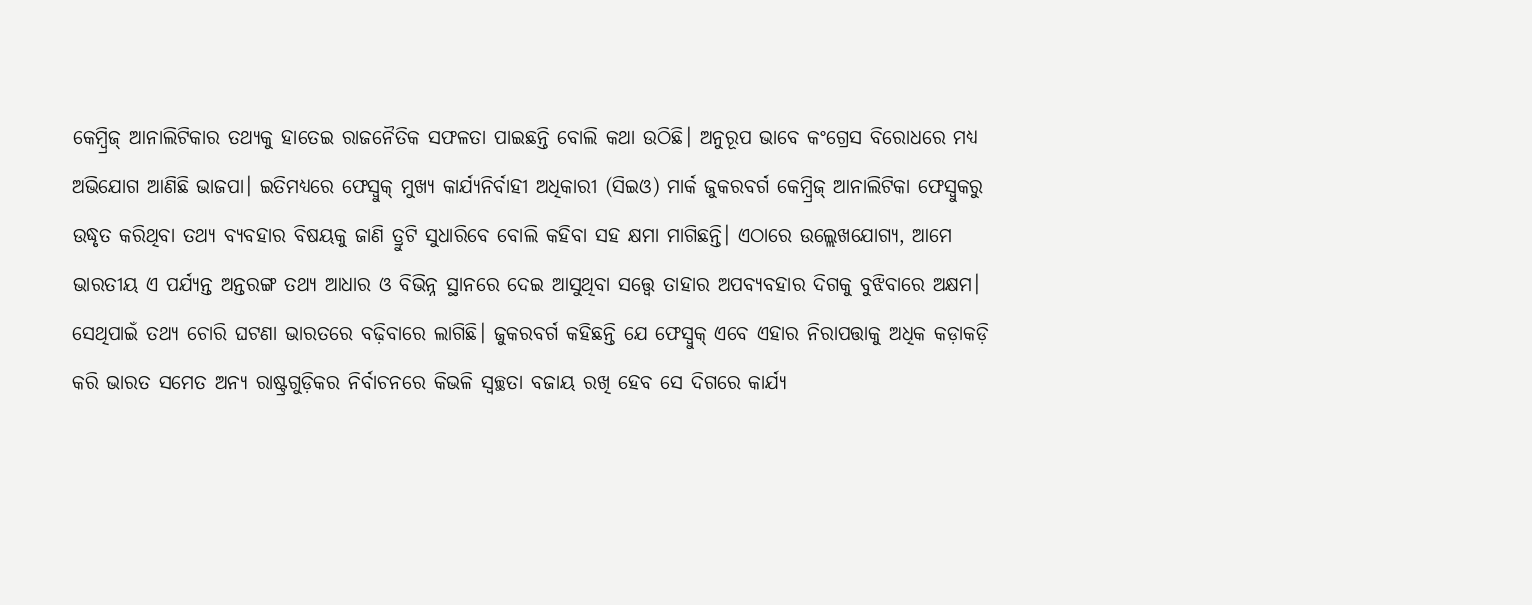କେମ୍ବ୍ରିଜ୍ ଆନାଲିଟିକାର ତଥ୍ୟକୁ ହାତେଇ ରାଜନୈତିକ ସଫଳତା ପାଇଛନ୍ତି ବୋଲି କଥା ଉଠିଛି। ଅନୁରୂପ ଭାବେ କଂଗ୍ରେସ ବିରୋଧରେ ମଧ୍ୟ ଅଭିଯୋଗ ଆଣିଛି ଭାଜପା। ଇତିମଧ୍ୟରେ ଫେସ୍ବୁକ୍ ମୁଖ୍ୟ କାର୍ଯ୍ୟନିର୍ବାହୀ ଅଧିକାରୀ (ସିଇଓ) ମାର୍କ ଜୁକରବର୍ଗ କେମ୍ବ୍ରିଜ୍ ଆନାଲିଟିକା ଫେସ୍ବୁକରୁ ଉଦ୍ଧୃତ କରିଥିବା ତଥ୍ୟ ବ୍ୟବହାର ବିଷୟକୁ ଜାଣି ତ୍ରୁଟି ସୁଧାରିବେ ବୋଲି କହିବା ସହ କ୍ଷମା ମାଗିଛନ୍ତି। ଏଠାରେ ଉଲ୍ଲେଖଯୋଗ୍ୟ, ଆମେ ଭାରତୀୟ ଏ ପର୍ଯ୍ୟନ୍ତ ଅନ୍ତରଙ୍ଗ ତଥ୍ୟ ଆଧାର ଓ ବିଭିନ୍ନ ସ୍ଥାନରେ ଦେଇ ଆସୁଥିବା ସତ୍ତ୍ୱେ ତାହାର ଅପବ୍ୟବହାର ଦିଗକୁ ବୁଝିବାରେ ଅକ୍ଷମ। ସେଥିପାଇଁ ତଥ୍ୟ ଚୋରି ଘଟଣା ଭାରତରେ ବଢ଼ିବାରେ ଲାଗିଛି। ଜୁକରବର୍ଗ କହିଛନ୍ତି ଯେ ଫେସ୍ବୁକ୍ ଏବେ ଏହାର ନିରାପତ୍ତାକୁ ଅଧିକ କଡ଼ାକଡ଼ି କରି ଭାରତ ସମେତ ଅନ୍ୟ ରାଷ୍ଟ୍ରଗୁଡ଼ିକର ନିର୍ବାଚନରେ କିଭଳି ସ୍ବଚ୍ଛତା ବଜାୟ ରଖି ହେବ ସେ ଦିଗରେ କାର୍ଯ୍ୟ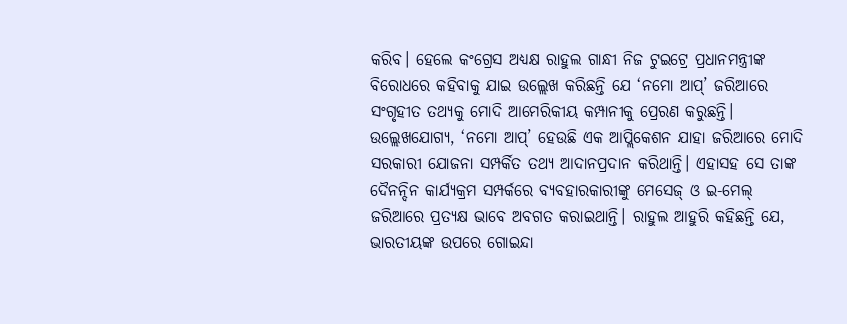କରିବ। ହେଲେ କଂଗ୍ରେସ ଅଧ୍ୟକ୍ଷ ରାହୁଲ ଗାନ୍ଧୀ ନିଜ ଟୁଇଟ୍ରେ ପ୍ରଧାନମନ୍ତ୍ରୀଙ୍କ ବିରୋଧରେ କହିବାକୁ ଯାଇ ଉଲ୍ଲେଖ କରିଛନ୍ତି ଯେ ‘ନମୋ ଆପ୍’ ଜରିଆରେ ସଂଗୃହୀତ ତଥ୍ୟକୁ ମୋଦି ଆମେରିକୀୟ କମ୍ପାନୀକୁ ପ୍ରେରଣ କରୁଛନ୍ତି। ଉଲ୍ଲେଖଯୋଗ୍ୟ, ‘ନମୋ ଆପ୍’ ହେଉଛି ଏକ ଆପ୍ଲିକେଶନ ଯାହା ଜରିଆରେ ମୋଦି ସରକାରୀ ଯୋଜନା ସମ୍ପର୍କିତ ତଥ୍ୟ ଆଦାନପ୍ରଦାନ କରିଥାନ୍ତି। ଏହାସହ ସେ ତାଙ୍କ ଦୈନନ୍ଦିନ କାର୍ଯ୍ୟକ୍ରମ ସମ୍ପର୍କରେ ବ୍ୟବହାରକାରୀଙ୍କୁ ମେସେଜ୍ ଓ ଇ-ମେଲ୍ ଜରିଆରେ ପ୍ରତ୍ୟକ୍ଷ ଭାବେ ଅବଗତ କରାଇଥାନ୍ତି। ରାହୁଲ ଆହୁରି କହିଛନ୍ତି ଯେ, ଭାରତୀୟଙ୍କ ଉପରେ ଗୋଇନ୍ଦା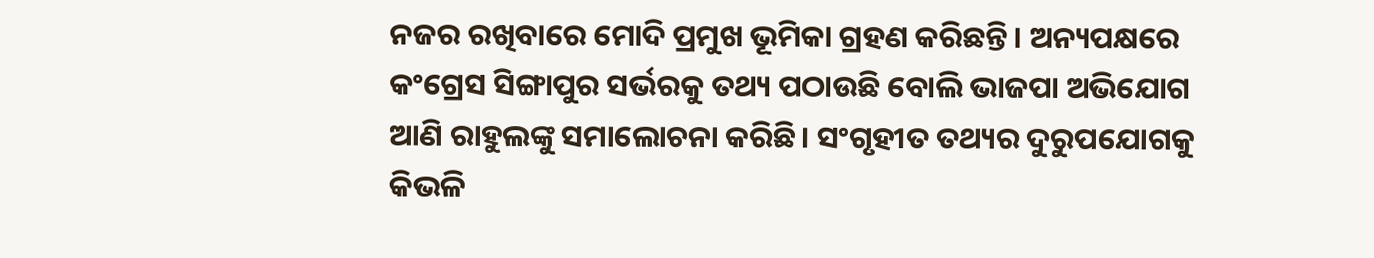ନଜର ରଖିବାରେ ମୋଦି ପ୍ରମୁଖ ଭୂମିକା ଗ୍ରହଣ କରିଛନ୍ତି। ଅନ୍ୟପକ୍ଷରେ କଂଗ୍ରେସ ସିଙ୍ଗାପୁର ସର୍ଭରକୁ ତଥ୍ୟ ପଠାଉଛି ବୋଲି ଭାଜପା ଅଭିଯୋଗ ଆଣି ରାହୁଲଙ୍କୁ ସମାଲୋଚନା କରିଛି। ସଂଗୃହୀତ ତଥ୍ୟର ଦୁରୁପଯୋଗକୁ କିଭଳି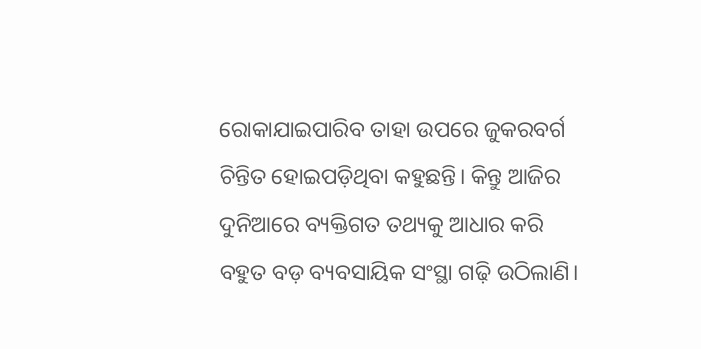ରୋକାଯାଇପାରିବ ତାହା ଉପରେ ଜୁକରବର୍ଗ ଚିନ୍ତିତ ହୋଇପଡ଼ିଥିବା କହୁଛନ୍ତି। କିନ୍ତୁ ଆଜିର ଦୁନିଆରେ ବ୍ୟକ୍ତିଗତ ତଥ୍ୟକୁ ଆଧାର କରି ବହୁତ ବଡ଼ ବ୍ୟବସାୟିକ ସଂସ୍ଥା ଗଢ଼ି ଉଠିଲାଣି।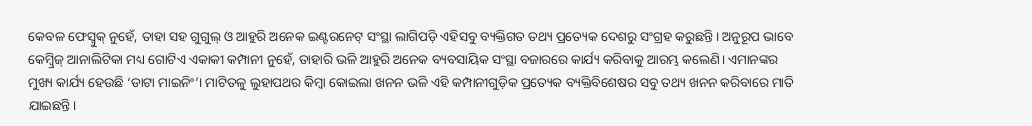କେବଳ ଫେସ୍ବୁକ୍ ନୁହେଁ, ତାହା ସହ ଗୁଗୁଲ୍ ଓ ଆହୁରି ଅନେକ ଇଣ୍ଟରନେଟ୍ ସଂସ୍ଥା ଲାଗିପଡ଼ି ଏହିସବୁ ବ୍ୟକ୍ତିଗତ ତଥ୍ୟ ପ୍ରତ୍ୟେକ ଦେଶରୁ ସଂଗ୍ରହ କରୁଛନ୍ତି। ଅନୁରୂପ ଭାବେ କେମ୍ବ୍ରିଜ୍ ଆନାଲିଟିକା ମଧ୍ୟ ଗୋଟିଏ ଏକାକୀ କମ୍ପାନୀ ନୁହେଁ, ତାହାରି ଭଳି ଆହୁରି ଅନେକ ବ୍ୟବସାୟିକ ସଂସ୍ଥା ବଜାରରେ କାର୍ଯ୍ୟ କରିବାକୁ ଆରମ୍ଭ କଲେଣି। ଏମାନଙ୍କର ମୁଖ୍ୟ କାର୍ଯ୍ୟ ହେଉଛି ‘ଡାଟା ମାଇନିଂ’। ମାଟିତଳୁ ଲୁହାପଥର କିମ୍ବା କୋଇଲା ଖନନ ଭଳି ଏହି କମ୍ପାନୀଗୁଡ଼ିକ ପ୍ରତ୍ୟେକ ବ୍ୟକ୍ତିବିଶେଷର ସବୁ ତଥ୍ୟ ଖନନ କରିବାରେ ମାତି ଯାଇଛନ୍ତି।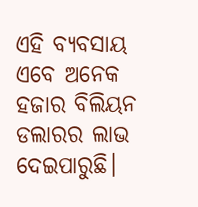ଏହି ବ୍ୟବସାୟ ଏବେ ଅନେକ ହଜାର ବିଲିୟନ ଡଲାରର ଲାଭ ଦେଇପାରୁଛି।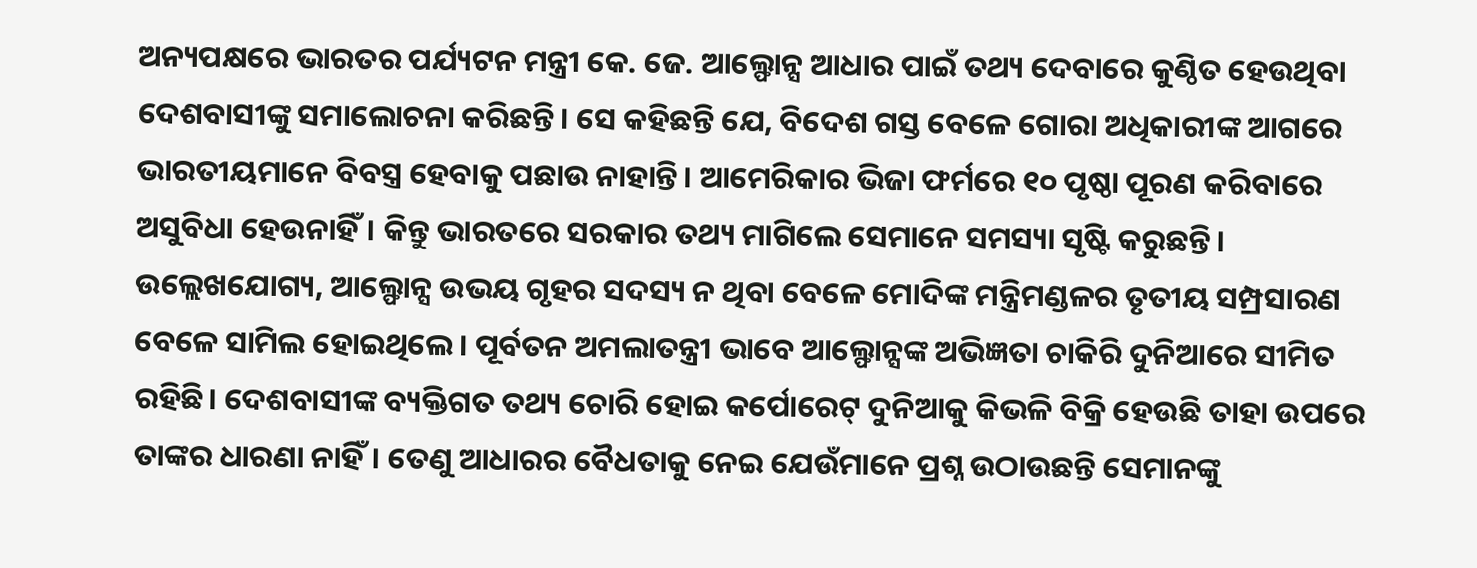ଅନ୍ୟପକ୍ଷରେ ଭାରତର ପର୍ଯ୍ୟଟନ ମନ୍ତ୍ରୀ କେ. ଜେ. ଆଲ୍ଫୋନ୍ସ ଆଧାର ପାଇଁ ତଥ୍ୟ ଦେବାରେ କୁଣ୍ଠିତ ହେଉଥିବା ଦେଶବାସୀଙ୍କୁ ସମାଲୋଚନା କରିଛନ୍ତି। ସେ କହିଛନ୍ତି ଯେ, ବିଦେଶ ଗସ୍ତ ବେଳେ ଗୋରା ଅଧିକାରୀଙ୍କ ଆଗରେ ଭାରତୀୟମାନେ ବିବସ୍ତ୍ର ହେବାକୁ ପଛାଉ ନାହାନ୍ତି। ଆମେରିକାର ଭିଜା ଫର୍ମରେ ୧୦ ପୃଷ୍ଠା ପୂରଣ କରିବାରେ ଅସୁବିଧା ହେଉନାହିଁ। କିନ୍ତୁ ଭାରତରେ ସରକାର ତଥ୍ୟ ମାଗିଲେ ସେମାନେ ସମସ୍ୟା ସୃଷ୍ଟି କରୁଛନ୍ତି। ଉଲ୍ଲେଖଯୋଗ୍ୟ, ଆଲ୍ଫୋନ୍ସ ଉଭୟ ଗୃହର ସଦସ୍ୟ ନ ଥିବା ବେଳେ ମୋଦିଙ୍କ ମନ୍ତ୍ରିମଣ୍ଡଳର ତୃତୀୟ ସମ୍ପ୍ରସାରଣ ବେଳେ ସାମିଲ ହୋଇଥିଲେ। ପୂର୍ବତନ ଅମଲାତନ୍ତ୍ରୀ ଭାବେ ଆଲ୍ଫୋନ୍ସଙ୍କ ଅଭିଜ୍ଞତା ଚାକିରି ଦୁନିଆରେ ସୀମିତ ରହିଛି। ଦେଶବାସୀଙ୍କ ବ୍ୟକ୍ତିଗତ ତଥ୍ୟ ଚୋରି ହୋଇ କର୍ପୋରେଟ୍ ଦୁନିଆକୁ କିଭଳି ବିକ୍ରି ହେଉଛି ତାହା ଉପରେ ତାଙ୍କର ଧାରଣା ନାହିଁ। ତେଣୁ ଆଧାରର ବୈଧତାକୁ ନେଇ ଯେଉଁମାନେ ପ୍ରଶ୍ନ ଉଠାଉଛନ୍ତି ସେମାନଙ୍କୁ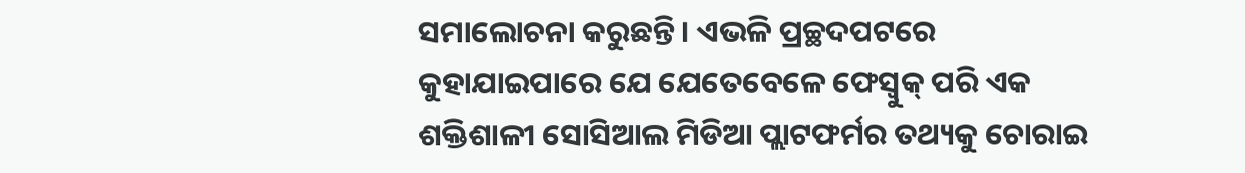ସମାଲୋଚନା କରୁଛନ୍ତି। ଏଭଳି ପ୍ରଚ୍ଛଦପଟରେ କୁହାଯାଇପାରେ ଯେ ଯେତେବେଳେ ଫେସ୍ବୁକ୍ ପରି ଏକ ଶକ୍ତିଶାଳୀ ସୋସିଆଲ ମିଡିଆ ପ୍ଲାଟଫର୍ମର ତଥ୍ୟକୁ ଚୋରାଇ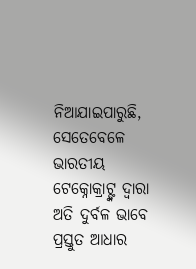ନିଆଯାଇପାରୁଛି, ସେତେବେଳେ ଭାରତୀୟ ଟେକ୍ନୋକ୍ରାଟ୍ଙ୍କ ଦ୍ୱାରା ଅତି ଦୁର୍ବଳ ଭାବେ ପ୍ରସ୍ତୁତ ଆଧାର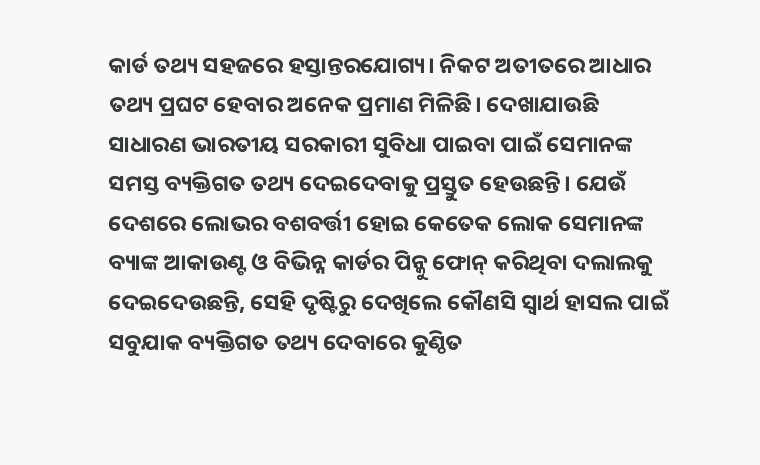କାର୍ଡ ତଥ୍ୟ ସହଜରେ ହସ୍ତାନ୍ତରଯୋଗ୍ୟ। ନିକଟ ଅତୀତରେ ଆଧାର ତଥ୍ୟ ପ୍ରଘଟ ହେବାର ଅନେକ ପ୍ରମାଣ ମିଳିଛି। ଦେଖାଯାଉଛି ସାଧାରଣ ଭାରତୀୟ ସରକାରୀ ସୁବିଧା ପାଇବା ପାଇଁ ସେମାନଙ୍କ ସମସ୍ତ ବ୍ୟକ୍ତିଗତ ତଥ୍ୟ ଦେଇଦେବାକୁ ପ୍ରସ୍ତୁତ ହେଉଛନ୍ତି। ଯେଉଁ ଦେଶରେ ଲୋଭର ବଶବର୍ତ୍ତୀ ହୋଇ କେତେକ ଲୋକ ସେମାନଙ୍କ ବ୍ୟାଙ୍କ ଆକାଉଣ୍ଟ ଓ ବିଭିନ୍ନ କାର୍ଡର ପିନ୍କୁ ଫୋନ୍ କରିଥିବା ଦଲାଲକୁ ଦେଇଦେଉଛନ୍ତି, ସେହି ଦୃଷ୍ଟିରୁ ଦେଖିଲେ କୌଣସି ସ୍ବାର୍ଥ ହାସଲ ପାଇଁ ସବୁଯାକ ବ୍ୟକ୍ତିଗତ ତଥ୍ୟ ଦେବାରେ କୁଣ୍ଠିତ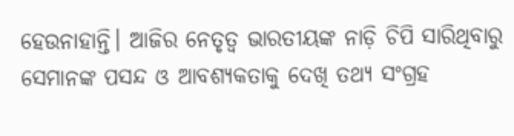ହେଉନାହାନ୍ତି। ଆଜିର ନେତୃତ୍ୱ ଭାରତୀୟଙ୍କ ନାଡ଼ି ଚିପି ସାରିଥିବାରୁ ସେମାନଙ୍କ ପସନ୍ଦ ଓ ଆବଶ୍ୟକତାକୁ ଦେଖି ତଥ୍ୟ ସଂଗ୍ରହ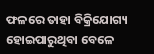ଫଳରେ ତାହା ବିକ୍ରିଯୋଗ୍ୟ ହୋଇପାରୁଥିବା ବେଳେ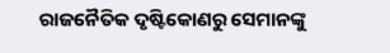ରାଜନୈତିକ ଦୃଷ୍ଟିକୋଣରୁ ସେମାନଙ୍କୁ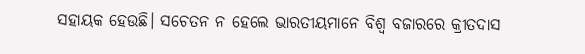ସହାୟକ ହେଉଛି। ସଚେତନ ନ ହେଲେ ଭାରତୀୟମାନେ ବିଶ୍ୱ ବଜାରରେ କ୍ରୀତଦାସ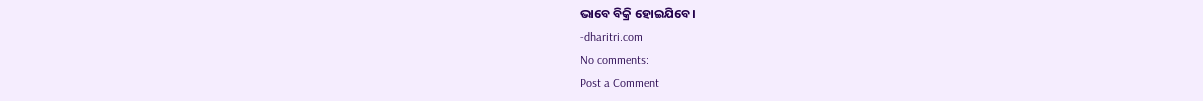ଭାବେ ବିକ୍ରି ହୋଇଯିବେ।
-dharitri.com
No comments:
Post a Comment